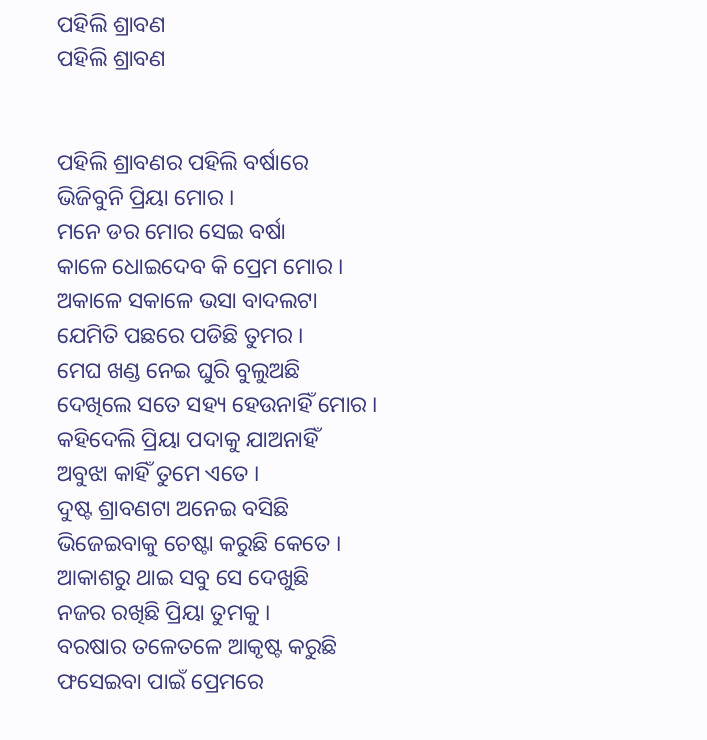ପହିଲି ଶ୍ରାବଣ
ପହିଲି ଶ୍ରାବଣ


ପହିଲି ଶ୍ରାବଣର ପହିଲି ବର୍ଷାରେ
ଭିଜିବୁନି ପ୍ରିୟା ମୋର ।
ମନେ ଡର ମୋର ସେଇ ବର୍ଷା
କାଳେ ଧୋଇଦେବ କି ପ୍ରେମ ମୋର ।
ଅକାଳେ ସକାଳେ ଭସା ବାଦଲଟା
ଯେମିତି ପଛରେ ପଡିଛି ତୁମର ।
ମେଘ ଖଣ୍ଡ ନେଇ ଘୁରି ବୁଲୁଅଛି
ଦେଖିଲେ ସତେ ସହ୍ୟ ହେଉନାହିଁ ମୋର ।
କହିଦେଲି ପ୍ରିୟା ପଦାକୁ ଯାଅନାହିଁ
ଅବୁଝା କାହିଁ ତୁମେ ଏତେ ।
ଦୁଷ୍ଟ ଶ୍ରାବଣଟା ଅନେଇ ବସିଛି
ଭିଜେଇବାକୁ ଚେଷ୍ଟା କରୁଛି କେତେ ।
ଆକାଶରୁ ଥାଇ ସବୁ ସେ ଦେଖୁଛି
ନଜର ରଖିଛି ପ୍ରିୟା ତୁମକୁ ।
ବରଷାର ତଳେତଳେ ଆକୃଷ୍ଟ କରୁଛି
ଫସେଇବା ପାଇଁ ପ୍ରେମରେ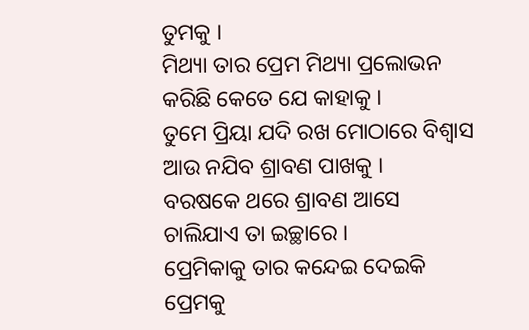ତୁମକୁ ।
ମିଥ୍ୟା ତାର ପ୍ରେମ ମିଥ୍ୟା ପ୍ରଲୋଭନ
କରିଛି କେତେ ଯେ କାହାକୁ ।
ତୁମେ ପ୍ରିୟା ଯଦି ରଖ ମୋଠାରେ ବିଶ୍ୱାସ
ଆଉ ନଯିବ ଶ୍ରାବଣ ପାଖକୁ ।
ବରଷକେ ଥରେ ଶ୍ରାବଣ ଆସେ
ଚାଲିଯାଏ ତା ଇଚ୍ଛାରେ ।
ପ୍ରେମିକାକୁ ତାର କନ୍ଦେଇ ଦେଇକି
ପ୍ରେମକୁ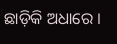ଛାଡ଼ିକି ଅଧାରେ ।